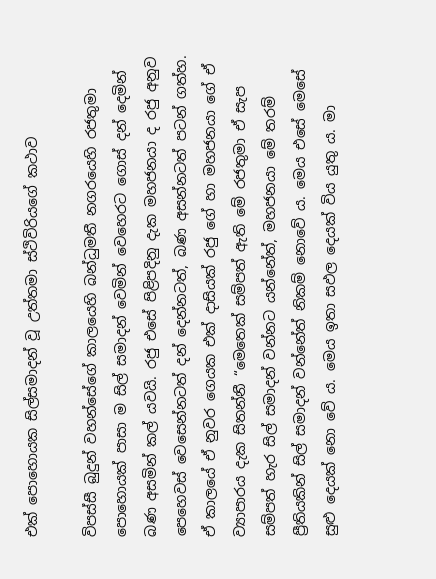එක් පොහොයක සිල්සමාදන් වූ උත්තමා ස්ථිවිරියගේ කථාව

විපස්සී බුදුන් වහන්සේගේ කාලයෙහි බන්ධුමතී නගරයෙහි රජතුමා පොහොයක් පාසා ම සිල් සමාදන් වෙමින් වෙහෙරට ගොස් දන් දෙමින් බණ අසමින් කල් යවයි. රජු එසේ පිළිපදිනු දැක මහජනයා ද රජු අනුව පෙහෙවස් වෙසෙන්නටත් දන් දෙන්නටත්, බණ අසන්නටත් පටන් ගත්හ. ඒ කාලයේ ඒ නුවර ගෙයක එක් දාසියක් රජු ගේ හා මහජනයා ගේ ඒ ව්‍යාපාරය දැක සිතන්නී “මෙතෙක් සම්පත් ඇති මේ රජතුමා ඒ සැප සම්පත් හැර සිල් සමාදන් වන්නට යන්නේත්, මහජනයා මේ තරම් ප්‍රීතියකින් සිල් සමාදන් වන්නේත් නිකම් නොවේ ය. මෙය එසේ මෙසේ සුළු දෙයක් නො වේ ය. මෙය ඉතා සඵල දෙයක් විය යුතු ය. මා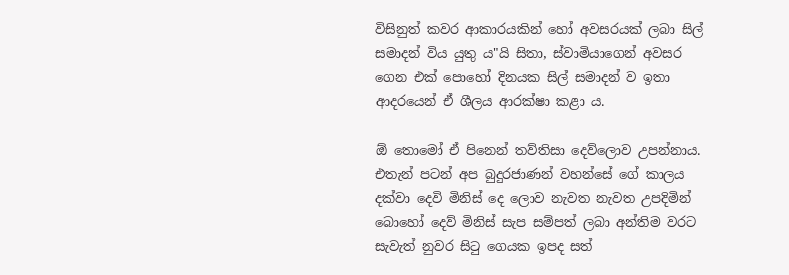විසිනුත් කවර ආකාරයකින් හෝ අවසරයක් ලබා සිල් සමාදන් විය යුතු ය"යි සිතා, ස්වාමියාගෙන් අවසර ගෙන එක් පොහෝ දිනයක සිල් සමාදන් ව ඉතා ආදරයෙන් ඒ ශීලය ආරක්ෂා කළා ය.

ඕ තොමෝ ඒ පිනෙන් තව්තිසා දෙව්ලොව උපන්නාය. එතැන් පටන් අප බුදුරජාණන් වහන්සේ ගේ කාලය දක්වා දෙවි මිනිස් දෙ ලොව නැවත නැවත උපදිමින් බොහෝ දෙව් මිනිස් සැප සම්පත් ලබා අන්තිම වරට සැවැත් නුවර සිටු ගෙයක ඉපද සත්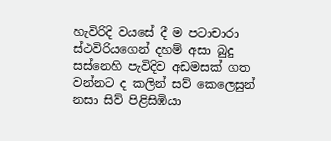හැවිරිදි වයසේ දී ම පටාචාරා ස්ථවිරියගෙන් දහම් අසා බුදු සස්නෙහි පැවිදිව අඩමසක් ගත වන්නට ද කලින් සව් කෙලෙසුන් නසා සිව් පිළිසිඹියා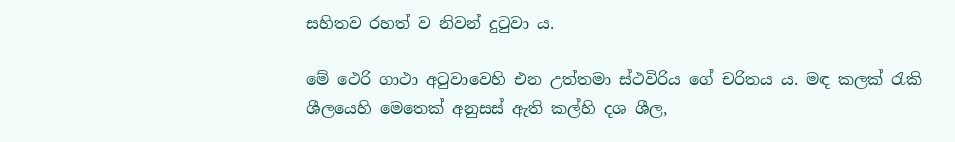සහිතව රහත් ව නිවන් දුටුවා ය.

මේ ථෙරි ගාථා අටුවාවෙහි එන උත්තමා ස්ථවිරිය ගේ චරිතය ය. මඳ කලක් රැකි ශීලයෙහි මෙතෙක් අනුසස් ඇති කල්හි දශ ශීල,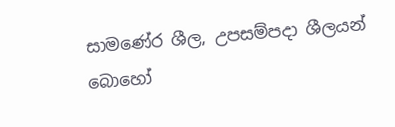සාමණේර ශීල, උපසම්පදා ශීලයන් බොහෝ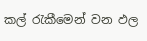කල් රැකීමෙන් වන ඵල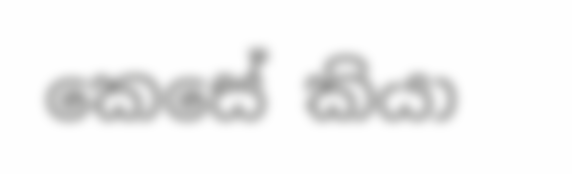කෙසේ කියා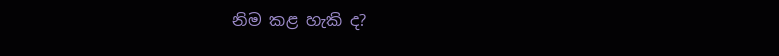නිම කළ හැකි ද?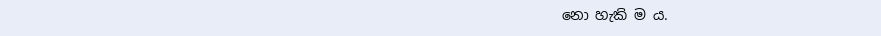නො හැකි ම ය.